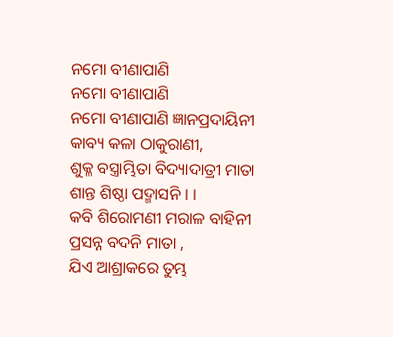ନମୋ ବୀଣାପାଣି
ନମୋ ବୀଣାପାଣି
ନମୋ ବୀଣାପାଣି ଜ୍ଞାନପ୍ରଦାୟିନୀ
କାବ୍ୟ କଳା ଠାକୁରାଣୀ,
ଶୁକ୍ଳ ବସ୍ତ୍ରାମ୍ଭିତା ବିଦ୍ୟାଦାତ୍ରୀ ମାତା
ଶାନ୍ତ ଶିଷ୍ଠା ପଦ୍ମାସନି । ।
କବି ଶିରୋମଣୀ ମରାଳ ବାହିନୀ
ପ୍ରସନ୍ନ ବଦନି ମାତା ,
ଯିଏ ଆଶ୍ରାକରେ ତୁମ୍ଭ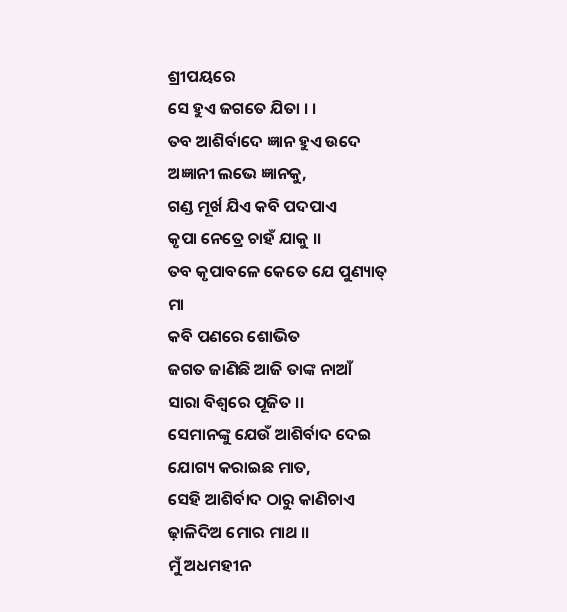ଶ୍ରୀପୟରେ
ସେ ହୁଏ ଜଗତେ ଯିତା । ।
ତବ ଆଶିର୍ବାଦେ ଜ୍ଞାନ ହୁଏ ଉଦେ
ଅଜ୍ଞାନୀ ଲଭେ ଜ୍ଞାନକୁ,
ଗଣ୍ଡ ମୂର୍ଖ ଯିଏ କବି ପଦପାଏ
କୃପା ନେତ୍ରେ ଚାହଁ ଯାକୁ ।।
ତବ କୃପାବଳେ କେତେ ଯେ ପୁଣ୍ୟାତ୍
ମା
କବି ପଣରେ ଶୋଭିତ
ଜଗତ ଜାଣିଛି ଆଜି ତାଙ୍କ ନାଆଁ
ସାରା ବିଶ୍ଵରେ ପୂଜିତ ।।
ସେମାନଙ୍କୁ ଯେଉଁ ଆଶିର୍ବାଦ ଦେଇ
ଯୋଗ୍ୟ କରାଇଛ ମାତ,
ସେହି ଆଶିର୍ବାଦ ଠାରୁ କାଣିଚାଏ
ଢ଼ାଳିଦିଅ ମୋର ମାଥ ।।
ମୁଁ ଅଧମହୀନ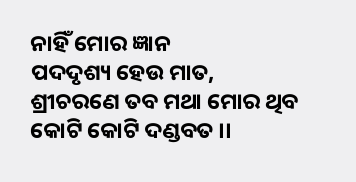ନାହିଁ ମୋର ଜ୍ଞାନ
ପଦଦୃଶ୍ୟ ହେଉ ମାତ,
ଶ୍ରୀଚରଣେ ତବ ମଥା ମୋର ଥିବ
କୋଟି କୋଟି ଦଣ୍ଡବତ ।।